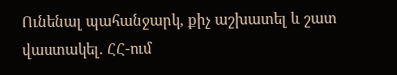Ունենալ պահանջարկ, քիչ աշխատել և շատ վաստակել. ՀՀ-ում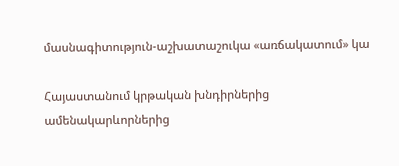մասնագիտություն-աշխատաշուկա «առճակատում» կա

Հայաստանում կրթական խնդիրներից ամենակարևորներից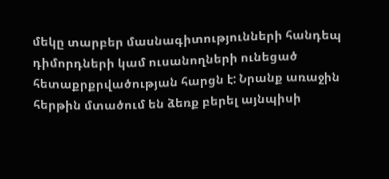մեկը տարբեր մասնագիտությունների հանդեպ դիմորդների կամ ուսանողների ունեցած հետաքրքրվածության հարցն է: Նրանք առաջին հերթին մտածում են ձեռք բերել այնպիսի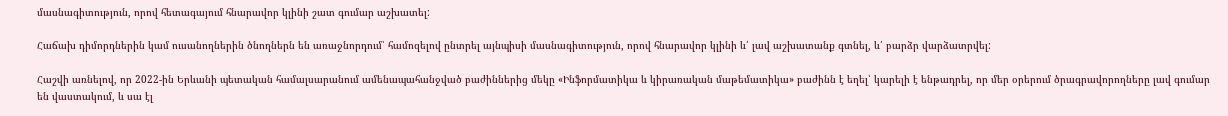մասնագիտություն, որով հետագայում հնարավոր կլինի շատ գումար աշխատել:

Հաճախ դիմորդներին կամ ուսանողներին ծնողներն են առաջնորդում՝ համոզելով ընտրել այնպիսի մասնագիտություն, որով հնարավոր կլինի և՛ լավ աշխատանք գտնել, և՛ բարձր վարձատրվել:

Հաշվի առնելով, որ 2022-ին Երևանի պետական համալսարանում ամենապահանջված բաժիններից մեկը «Ինֆորմատիկա և կիրառական մաթեմատիկա» բաժինն է եղել՝ կարելի է ենթադրել, որ մեր օրերում ծրագրավորողները լավ գումար են վաստակում, և սա էլ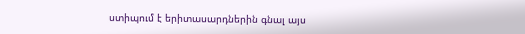ստիպում է երիտասարդներին գնալ այս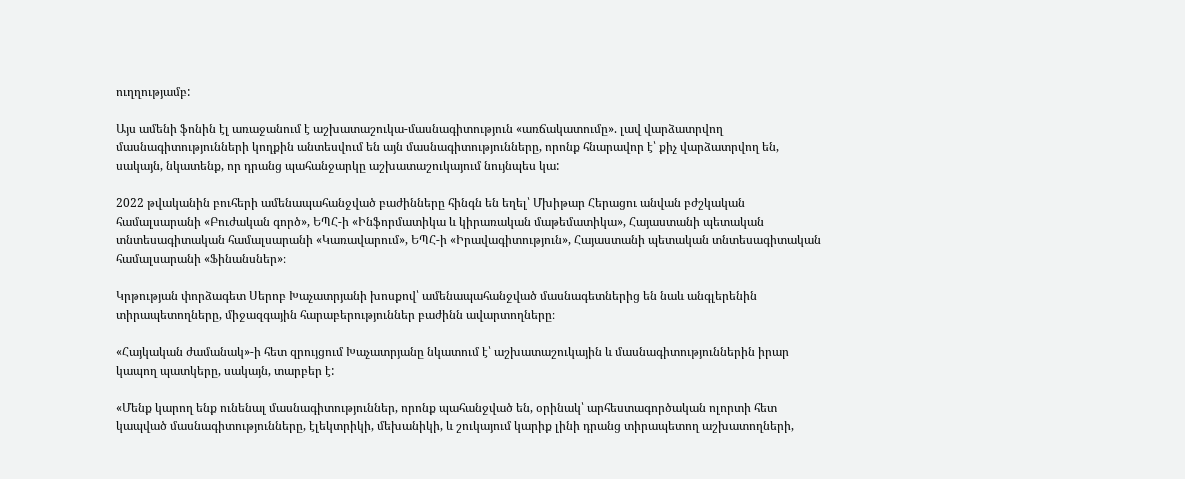ուղղությամբ:

Այս ամենի ֆոնին էլ առաջանում է աշխատաշուկա-մասնագիտություն «առճակատումը». լավ վարձատրվող մասնագիտությունների կողքին անտեսվում են այն մասնագիտությունները, որոնք հնարավոր է՝ քիչ վարձատրվող են, սակայն, նկատենք, որ դրանց պահանջարկը աշխատաշուկայում նույնպես կա:

2022 թվականին բուհերի ամենապահանջված բաժինները հինգն են եղել՝ Մխիթար Հերացու անվան բժշկական համալսարանի «Բուժական գործ», ԵՊՀ-ի «Ինֆորմատիկա և կիրառական մաթեմատիկա», Հայաստանի պետական տնտեսագիտական համալսարանի «Կառավարում», ԵՊՀ-ի «Իրավագիտություն», Հայաստանի պետական տնտեսագիտական համալսարանի «Ֆինանսներ»։

Կրթության փորձագետ Սերոբ Խաչատրյանի խոսքով՝ ամենապահանջված մասնագետներից են նաև անգլերենին տիրապետողները, միջազգային հարաբերություններ բաժինն ավարտողները։

«Հայկական ժամանակ»-ի հետ զրույցում Խաչատրյանը նկատում է՝ աշխատաշուկային և մասնագիտություններին իրար կապող պատկերը, սակայն, տարբեր է:

«Մենք կարող ենք ունենալ մասնագիտություններ, որոնք պահանջված են, օրինակ՝ արհեստագործական ոլորտի հետ կապված մասնագիտությունները, էլեկտրիկի, մեխանիկի, և շուկայում կարիք լինի դրանց տիրապետող աշխատողների,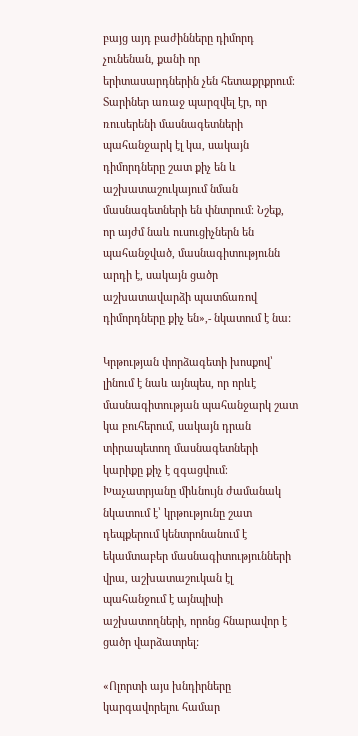բայց այդ բաժինները դիմորդ չունենան, քանի որ երիտասարդներին չեն հետաքրքրում։ Տարիներ առաջ պարզվել էր, որ ռուսերենի մասնագետների պահանջարկ էլ կա, սակայն դիմորդները շատ քիչ են և աշխատաշուկայում նման մասնագետների են փնտրում։ Նշեք, որ այժմ նաև ուսուցիչներն են պահանջված, մասնագիտությունն արդի է, սակայն ցածր աշխատավարձի պատճառով դիմորդները քիչ են»,- նկատում է նա:

Կրթության փորձագետի խոսքով՝ լինում է նաև այնպես, որ որևէ մասնագիտության պահանջարկ շատ կա բուհերում, սակայն դրան տիրապետող մասնագետների կարիքը քիչ է զգացվում։ Խաչատրյանը միևնույն ժամանակ նկատում է՝ կրթությունը շատ դեպքերում կենտրոնանում է եկամտաբեր մասնագիտությունների վրա, աշխատաշուկան էլ պահանջում է այնպիսի աշխատողների, որոնց հնարավոր է ցածր վարձատրել:

«Ոլորտի այս խնդիրները կարգավորելու համար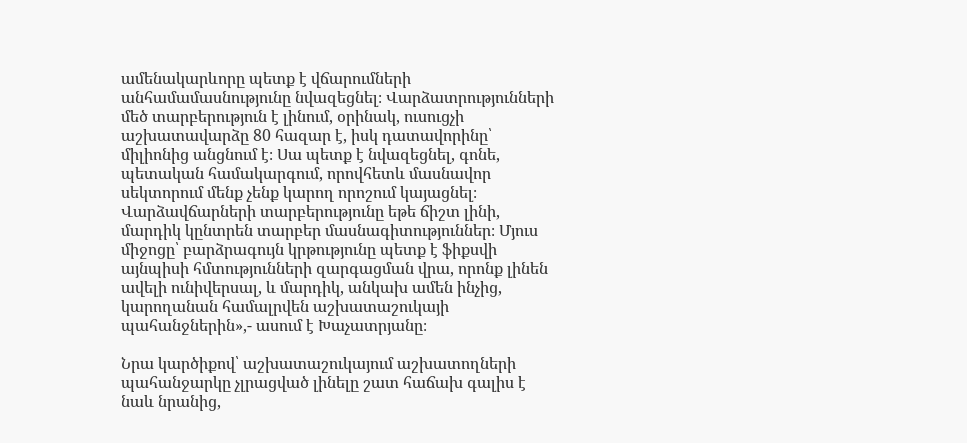ամենակարևորը պետք է վճարումների անհամամասնությունը նվազեցնել։ Վարձատրությունների մեծ տարբերություն է լինում, օրինակ, ուսուցչի աշխատավարձը 80 հազար է, իսկ դատավորինը՝ միլիոնից անցնում է։ Սա պետք է նվազեցնել, գոնե, պետական համակարգում, որովհետև մասնավոր սեկտորում մենք չենք կարող որոշում կայացնել։ Վարձավճարների տարբերությունը եթե ճիշտ լինի, մարդիկ կընտրեն տարբեր մասնագիտություններ։ Մյուս միջոցը՝ բարձրագույն կրթությունը պետք է ֆիքսվի այնպիսի հմտությունների զարգացման վրա, որոնք լինեն ավելի ունիվերսալ, և մարդիկ, անկախ ամեն ինչից, կարողանան համալրվեն աշխատաշուկայի պահանջներին»,- ասում է Խաչատրյանը։

Նրա կարծիքով՝ աշխատաշուկայում աշխատողների պահանջարկը չլրացված լինելը շատ հաճախ գալիս է նաև նրանից,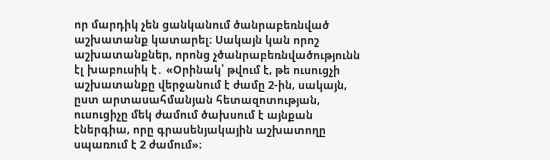որ մարդիկ չեն ցանկանում ծանրաբեռնված աշխատանք կատարել։ Սակայն կան որոշ աշխատանքներ, որոնց չծանրաբեռնվածությունն էլ խաբուսիկ է․ «Օրինակ՝ թվում է, թե ուսուցչի աշխատանքը վերջանում է ժամը 2-ին, սակայն, ըստ արտասահմանյան հետազոտության, ուսուցիչը մեկ ժամում ծախսում է այնքան էներգիա, որը գրասենյակային աշխատողը սպառում է 2 ժամում»։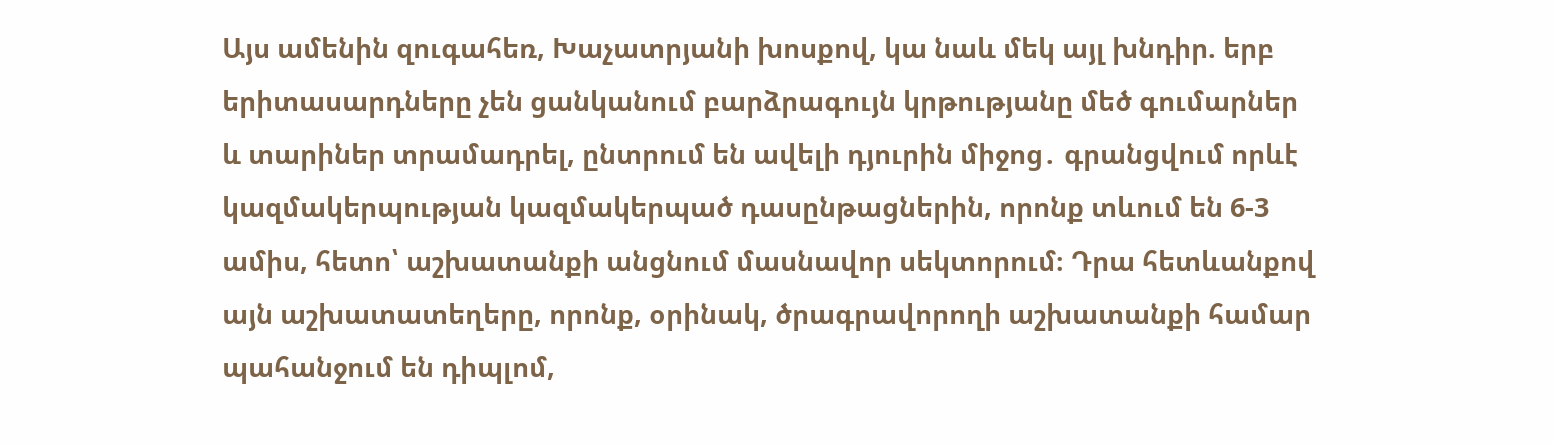Այս ամենին զուգահեռ, Խաչատրյանի խոսքով, կա նաև մեկ այլ խնդիր. երբ երիտասարդները չեն ցանկանում բարձրագույն կրթությանը մեծ գումարներ և տարիներ տրամադրել, ընտրում են ավելի դյուրին միջոց․ գրանցվում որևէ կազմակերպության կազմակերպած դասընթացներին, որոնք տևում են 6-3 ամիս, հետո՝ աշխատանքի անցնում մասնավոր սեկտորում։ Դրա հետևանքով այն աշխատատեղերը, որոնք, օրինակ, ծրագրավորողի աշխատանքի համար պահանջում են դիպլոմ,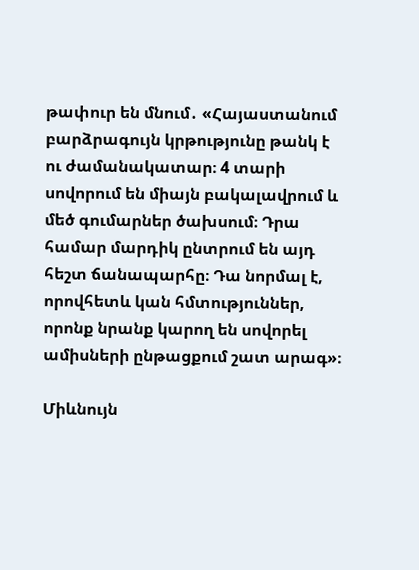թափուր են մնում․ «Հայաստանում բարձրագույն կրթությունը թանկ է ու ժամանակատար։ 4 տարի սովորում են միայն բակալավրում և մեծ գումարներ ծախսում։ Դրա համար մարդիկ ընտրում են այդ հեշտ ճանապարհը։ Դա նորմալ է, որովհետև կան հմտություններ, որոնք նրանք կարող են սովորել ամիսների ընթացքում շատ արագ»։

Միևնույն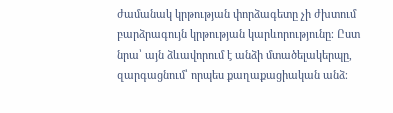ժամանակ կրթության փորձագետը չի ժխտում բարձրագույն կրթության կարևորությունը։ Ըստ նրա՝ այն ձևավորում է անձի մտածելակերպը, զարգացնում՝ որպես քաղաքացիական անձ։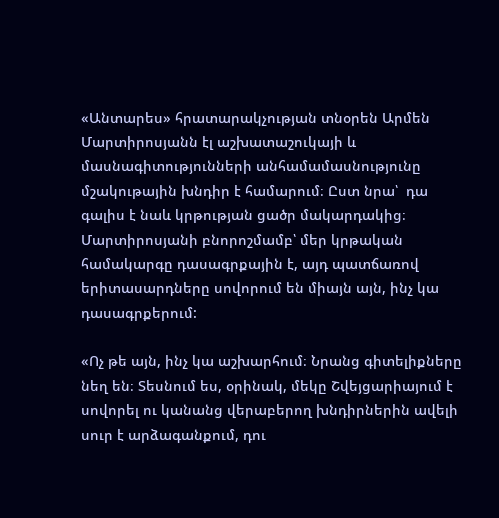«Անտարես» հրատարակչության տնօրեն Արմեն Մարտիրոսյանն էլ աշխատաշուկայի և մասնագիտությունների անհամամասնությունը մշակութային խնդիր է համարում։ Ըստ նրա՝  դա գալիս է նաև կրթության ցածր մակարդակից։ Մարտիրոսյանի բնորոշմամբ՝ մեր կրթական համակարգը դասագրքային է, այդ պատճառով երիտասարդները սովորում են միայն այն, ինչ կա դասագրքերում:

«Ոչ թե այն, ինչ կա աշխարհում։ Նրանց գիտելիքները նեղ են։ Տեսնում ես, օրինակ, մեկը Շվեյցարիայում է սովորել ու կանանց վերաբերող խնդիրներին ավելի սուր է արձագանքում, դու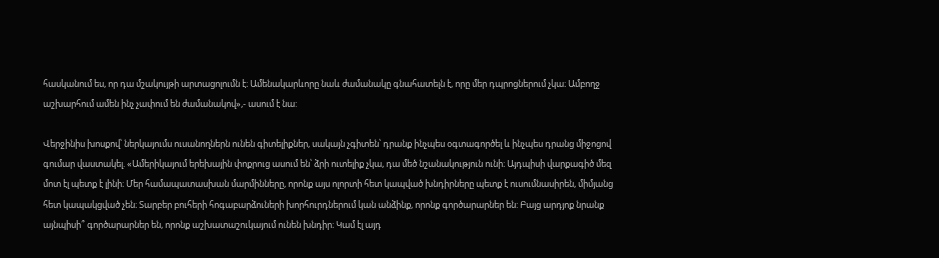հասկանում ես, որ դա մշակույթի արտացոլումն է։ Ամենակարևորը նաև ժամանակը գնահատելն է, որը մեր դպրոցներում չկա։ Ամբողջ աշխարհում ամեն ինչ չափում են ժամանակով»,- ասում է նա:

Վերջինիս խոսքով՝ ներկայումս ուսանողներն ունեն գիտելիքներ, սակայն չգիտեն՝ դրանք ինչպես օգտագործել և ինչպես դրանց միջոցով գումար վաստակել. «Ամերիկայում երեխային փոքրուց ասում են՝ ձրի ուտելիք չկա, դա մեծ նշանակություն ունի։ Այդպիսի վարքագիծ մեզ մոտ էլ պետք է լինի։ Մեր համապատասխան մարմինները, որոնք այս ոլորտի հետ կապված խնդիրները պետք է ուսումնասիրեն, միմյանց հետ կապակցված չեն։ Տարբեր բուհերի հոգաբարձուների խորհուրդներում կան անձինք, որոնք գործարարներ են: Բայց արդյոք նրանք այնպիսի՞ գործարարներ են, որոնք աշխատաշուկայում ունեն խնդիր։ Կամ էլ այդ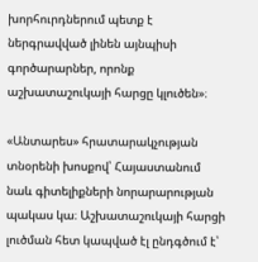խորհուրդներում պետք է ներգրավված լինեն այնպիսի գործարարներ, որոնք աշխատաշուկայի հարցը կլուծեն»։

«Անտարես» հրատարակչության տնօրենի խոսքով՝ Հայաստանում նաև գիտելիքների նորարարության պակաս կա։ Աշխատաշուկայի հարցի լուծման հետ կապված էլ ընդգծում է՝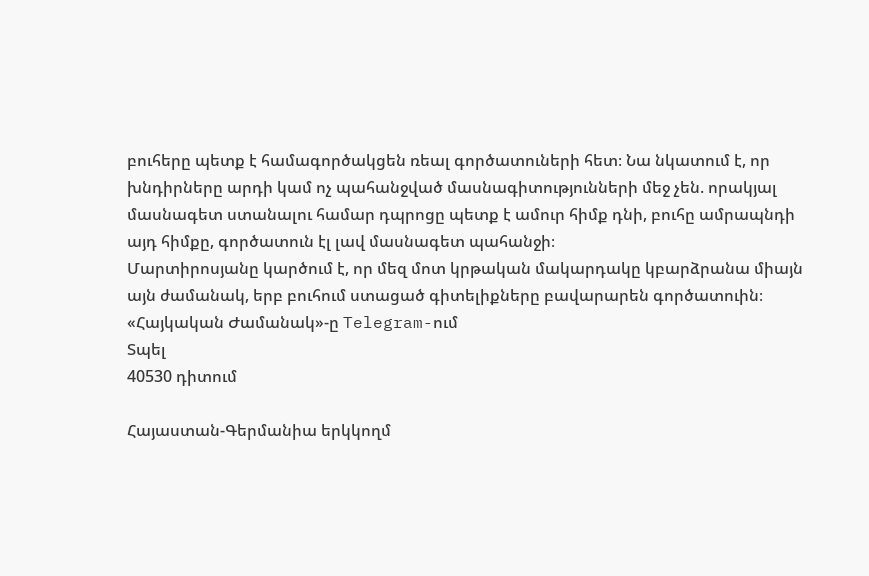բուհերը պետք է համագործակցեն ռեալ գործատուների հետ։ Նա նկատում է, որ խնդիրները արդի կամ ոչ պահանջված մասնագիտությունների մեջ չեն. որակյալ մասնագետ ստանալու համար դպրոցը պետք է ամուր հիմք դնի, բուհը ամրապնդի այդ հիմքը, գործատուն էլ լավ մասնագետ պահանջի։
Մարտիրոսյանը կարծում է, որ մեզ մոտ կրթական մակարդակը կբարձրանա միայն այն ժամանակ, երբ բուհում ստացած գիտելիքները բավարարեն գործատուին։
«Հայկական Ժամանակ»-ը Telegram-ում
Տպել
40530 դիտում

Հայաստան-Գերմանիա երկկողմ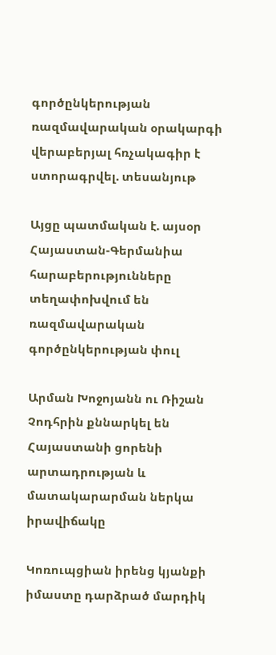գործընկերության ռազմավարական օրակարգի վերաբերյալ հռչակագիր է ստորագրվել. տեսանյութ

Այցը պատմական է. այսօր Հայաստան-Գերմանիա հարաբերությունները տեղափոխվում են ռազմավարական գործընկերության փուլ

Արման Խոջոյանն ու Ռիշան Չոդհրին քննարկել են Հայաստանի ցորենի արտադրության և մատակարարման ներկա իրավիճակը

Կոռուպցիան իրենց կյանքի իմաստը դարձրած մարդիկ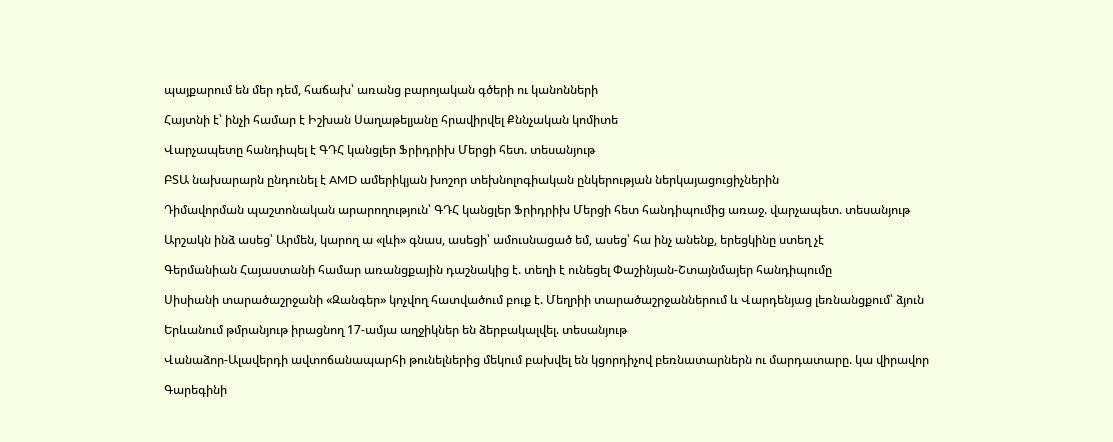պայքարում են մեր դեմ, հաճախ՝ առանց բարոյական գծերի ու կանոնների

Հայտնի է՝ ինչի համար է Իշխան Սաղաթելյանը հրավիրվել Քննչական կոմիտե

Վարչապետը հանդիպել է ԳԴՀ կանցլեր Ֆրիդրիխ Մերցի հետ. տեսանյութ

ԲՏԱ նախարարն ընդունել է AMD ամերիկյան խոշոր տեխնոլոգիական ընկերության ներկայացուցիչներին

Դիմավորման պաշտոնական արարողություն՝ ԳԴՀ կանցլեր Ֆրիդրիխ Մերցի հետ հանդիպումից առաջ. վարչապետ. տեսանյութ

Արշակն ինձ ասեց՝ Արմեն, կարող ա «լևի» գնաս, ասեցի՝ ամուսնացած եմ, ասեց՝ հա ինչ անենք, երեցկինը ստեղ չէ

Գերմանիան Հայաստանի համար առանցքային դաշնակից է. տեղի է ունեցել Փաշինյան-Շտայնմայեր հանդիպումը

Սիսիանի տարածաշրջանի «Զանգեր» կոչվող հատվածում բուք է. Մեղրիի տարածաշրջաններում և Վարդենյաց լեռնանցքում՝ ձյուն

Երևանում թմրանյութ իրացնող 17-ամյա աղջիկներ են ձերբակալվել. տեսանյութ

Վանաձոր-Ալավերդի ավտոճանապարհի թունելներից մեկում բախվել են կցորդիչով բեռնատարներն ու մարդատարը. կա վիրավոր

Գարեգինի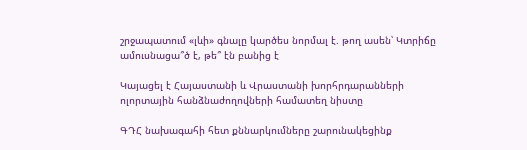շրջապատում «լևի» գնալը կարծես նորմալ է. թող ասեն՝ Կտրիճը ամուսնացա՞ծ է, թե՞ էն բանից է

Կայացել է Հայաստանի և Վրաստանի խորհրդարանների ոլորտային հանձնաժողովների համատեղ նիստը

ԳԴՀ նախագահի հետ քննարկումները շարունակեցինք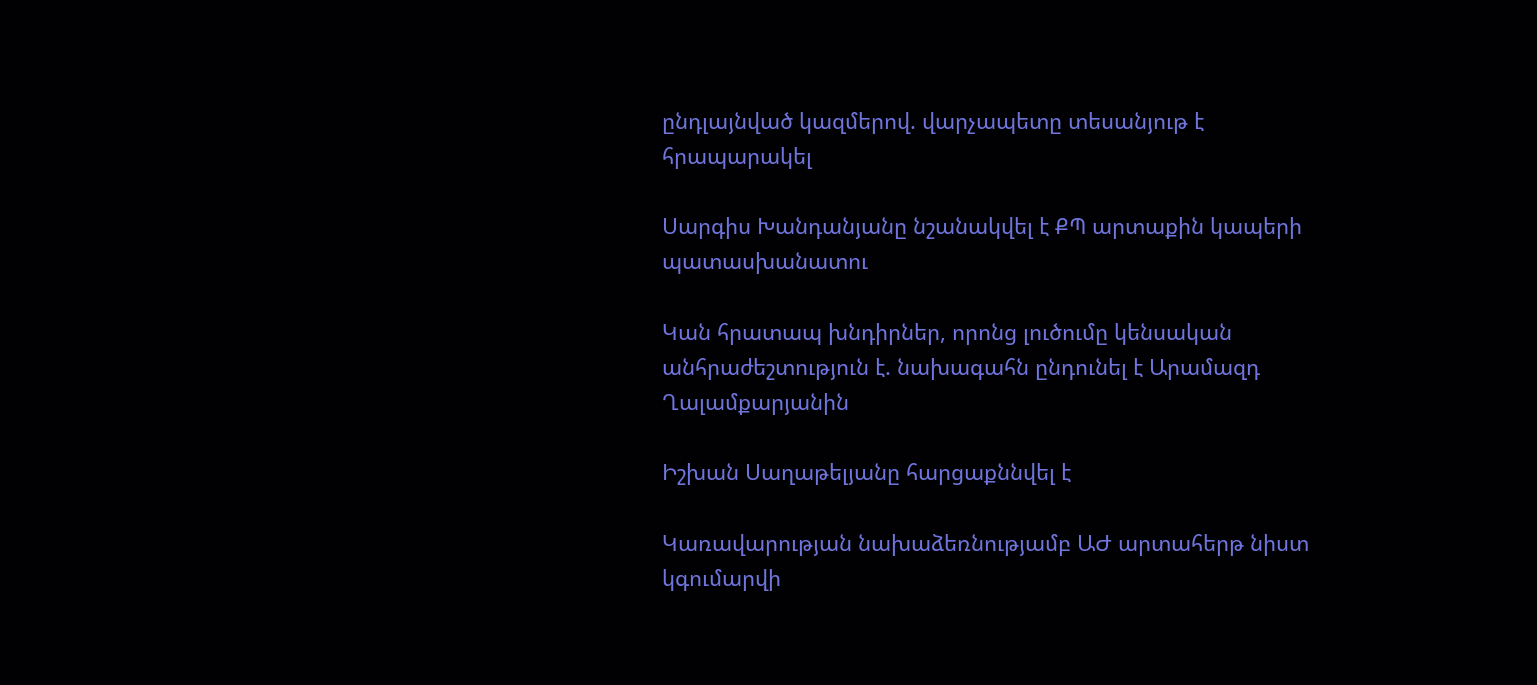ընդլայնված կազմերով. վարչապետը տեսանյութ է հրապարակել

Սարգիս Խանդանյանը նշանակվել է ՔՊ արտաքին կապերի պատասխանատու

Կան հրատապ խնդիրներ, որոնց լուծումը կենսական անհրաժեշտություն է. նախագահն ընդունել է Արամազդ Ղալամքարյանին

Իշխան Սաղաթելյանը հարցաքննվել է

Կառավարության նախաձեռնությամբ ԱԺ արտահերթ նիստ կգումարվի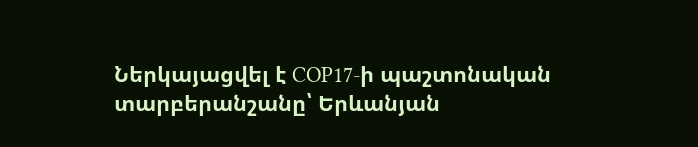Ներկայացվել է COP17-ի պաշտոնական տարբերանշանը՝ Երևանյան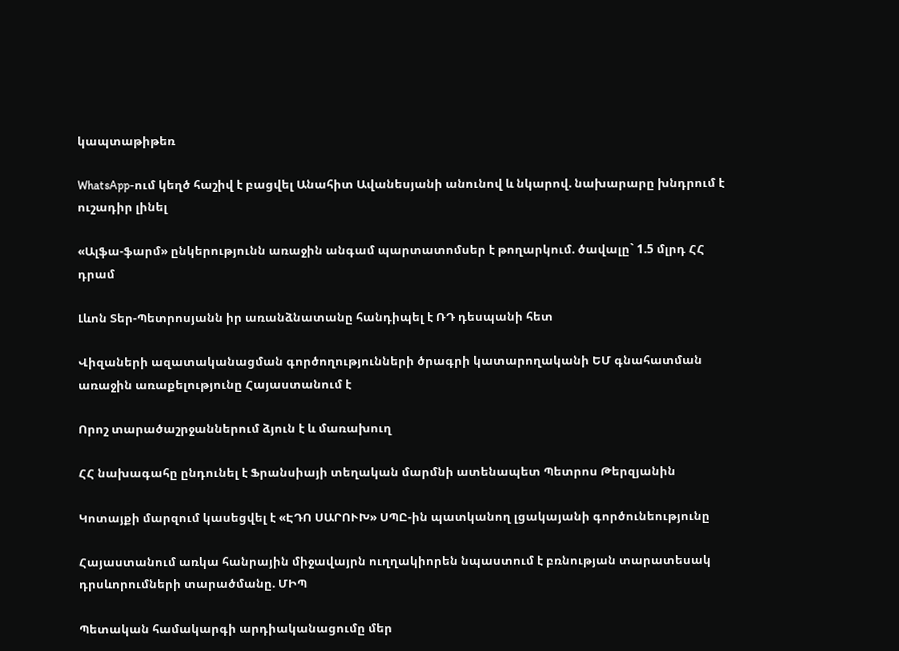կապտաթիթեռ

WhatsApp-ում կեղծ հաշիվ է բացվել Անահիտ Ավանեսյանի անունով և նկարով. նախարարը խնդրում է ուշադիր լինել

«Ալֆա-ֆարմ» ընկերությունն առաջին անգամ պարտատոմսեր է թողարկում. ծավալը` 1.5 մլրդ ՀՀ դրամ

Լևոն Տեր-Պետրոսյանն իր առանձնատանը հանդիպել է ՌԴ դեսպանի հետ

Վիզաների ազատականացման գործողությունների ծրագրի կատարողականի ԵՄ գնահատման առաջին առաքելությունը Հայաստանում է

Որոշ տարածաշրջաններում ձյուն է և մառախուղ

ՀՀ նախագահը ընդունել է Ֆրանսիայի տեղական մարմնի ատենապետ Պետրոս Թերզյանին

Կոտայքի մարզում կասեցվել է «ԷԴՈ ՍԱՐՈՒԽ» ՍՊԸ-ին պատկանող լցակայանի գործունեությունը

Հայաստանում առկա հանրային միջավայրն ուղղակիորեն նպաստում է բռնության տարատեսակ դրսևորումների տարածմանը. ՄԻՊ

Պետական համակարգի արդիականացումը մեր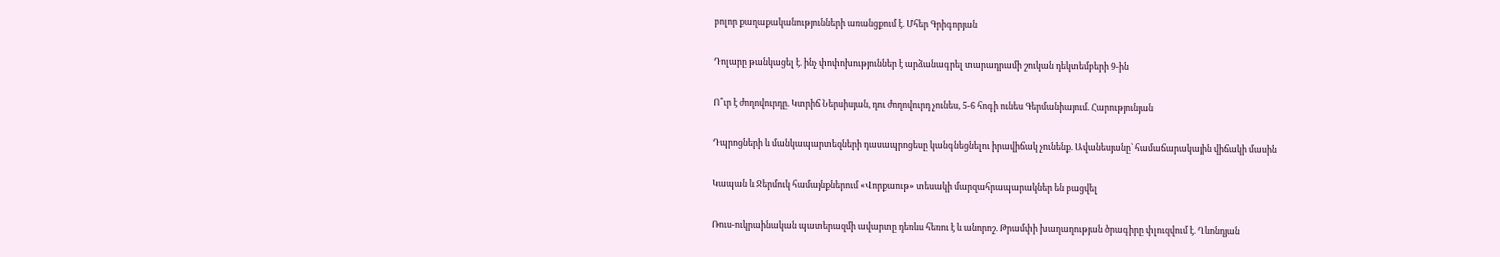բոլոր քաղաքականությունների առանցքում է. Մհեր Գրիգորյան

Դոլարը թանկացել է. ինչ փոփոխություններ է արձանագրել տարադրամի շուկան դեկտեմբերի 9-ին

Ո՞ւր է ժողովուրդը. Կտրիճ Ներսիսյան, դու ժողովուրդ չունես, 5-6 հոգի ունես Գերմանիայում. Հարությունյան

Դպրոցների և մանկապարտեզների դասապրոցեսը կանգնեցնելու իրավիճակ չունենք. Ավանեսյանը՝ համաճարակային վիճակի մասին

Կապան և Ջերմուկ համայնքներում «Վորքաութ» տեսակի մարզահրապարակներ են բացվել

Ռուս-ուկրաինական պատերազմի ավարտը դեռևս հեռու է և անորոշ. Թրամփի խաղաղության ծրագիրը փլուզվում է. Ղևոնդյան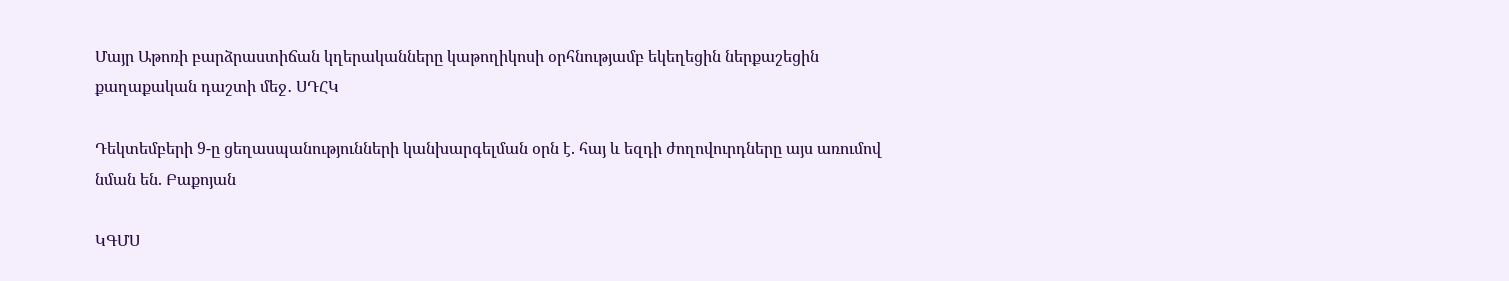Մայր Աթոռի բարձրաստիճան կղերականները կաթողիկոսի օրհնությամբ եկեղեցին ներքաշեցին քաղաքական դաշտի մեջ․ ՍԴՀԿ

Դեկտեմբերի 9-ը ցեղասպանությունների կանխարգելման օրն է. հայ և եզդի ժողովուրդները այս առումով նման են. Բաքոյան

ԿԳՄՍ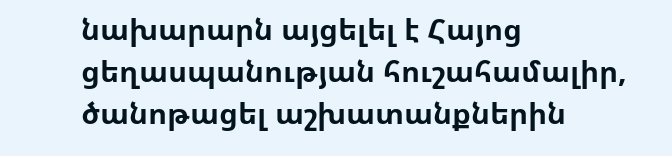նախարարն այցելել է Հայոց ցեղասպանության հուշահամալիր, ծանոթացել աշխատանքներին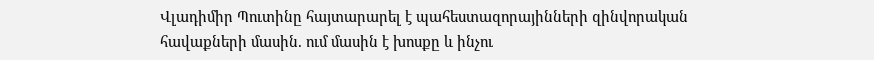Վլադիմիր Պուտինը հայտարարել է պահեստազորայինների զինվորական հավաքների մասին. ում մասին է խոսքը և ինչու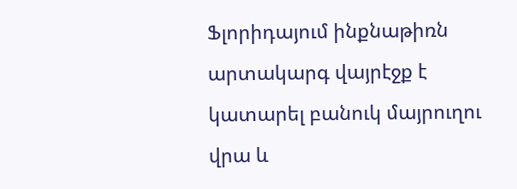Ֆլորիդայում ինքնաթիռն արտակարգ վայրէջք է կատարել բանուկ մայրուղու վրա և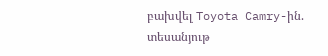բախվել Toyota Camry-ին. տեսանյութ